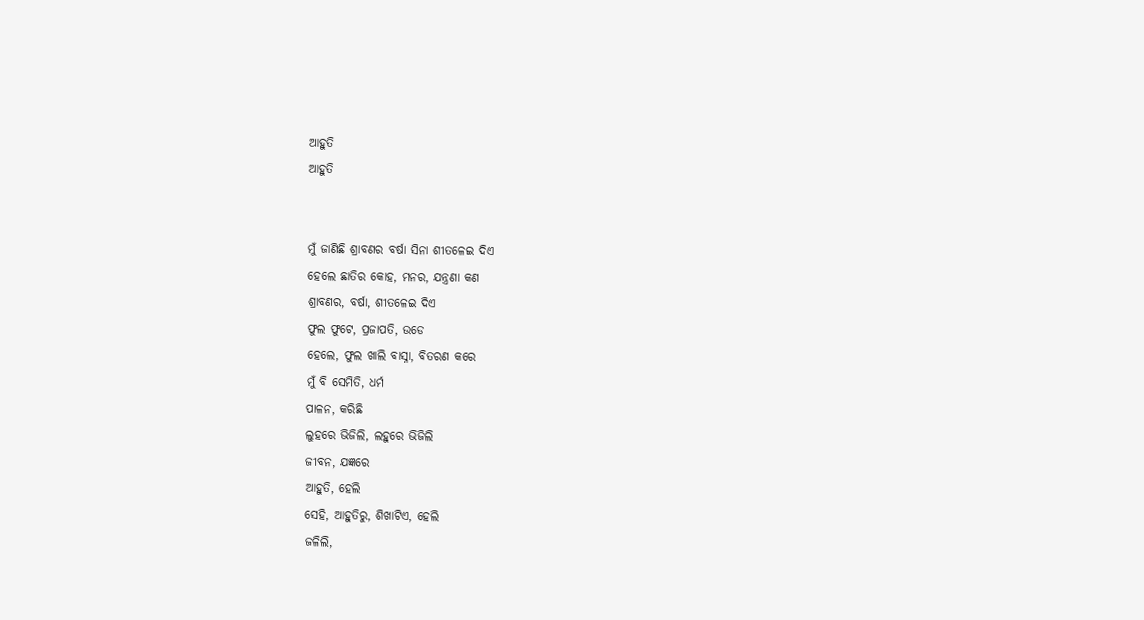ଆହୁତି
ଆହୁତି


ମୁଁ ଜାଣିଛି ଶ୍ରାବଣର ବର୍ଷା ସିନା ଶୀତଳେଇ ଦିଏ
ହେଲେ ଛାତିର କୋହ, ମନର, ଯନ୍ତ୍ରଣା କଣ
ଶ୍ରାବଣର, ବର୍ଷା, ଶୀତଳେଇ ଦିଏ
ଫୁଲ ଫୁଟେ, ପ୍ରଜାପତି, ଉଡେ
ହେଲେ, ଫୁଲ ଖାଲି ବାସ୍ନା, ବିତରଣ କରେ
ମୁଁ ବି ସେମିତି, ଧର୍ମ
ପାଳନ, କରିଛି
ଲୁହରେ ଭିଜିଲି, ଲହୁରେ ଭିଜିଲି
ଜୀବନ, ଯଜ୍ଞରେ
ଆହୁତି, ହେଲି
ସେହି, ଆହୁତିରୁ, ଶିଖାଟିଏ, ହେଲି
ଜଳିଲି,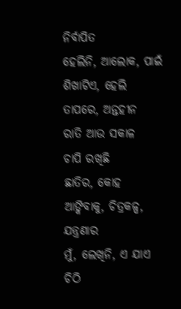ନିର୍ବାପିତ
ହେଲିନି, ଆଲୋକ, ପାଇଁ
ଶିଖାଟିଏ, ହେଲି
ତାପରେ, ଅନ୍ତହୀନ
ରାତି ଆଉ ସକାଳ
ଚାପି ରଖିଛି
ଛାତିର, କୋହ
ଆଙ୍କିବାକୁ, ଚିତ୍ରକଳ୍ପ, ଯନ୍ତ୍ରଣାର
ମୁଁ, ଲେଖିନି, ଏ ଯାଏ ଚିଠି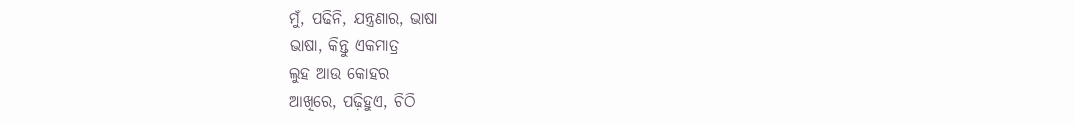ମୁଁ, ପଢିନି, ଯନ୍ତ୍ରଣାର, ଭାଷା
ଭାଷା, କିନ୍ତୁ ଏକମାତ୍ର
ଲୁହ ଆଉ କୋହର
ଆଖିରେ, ପଢ଼ିହୁଏ, ଚିଠି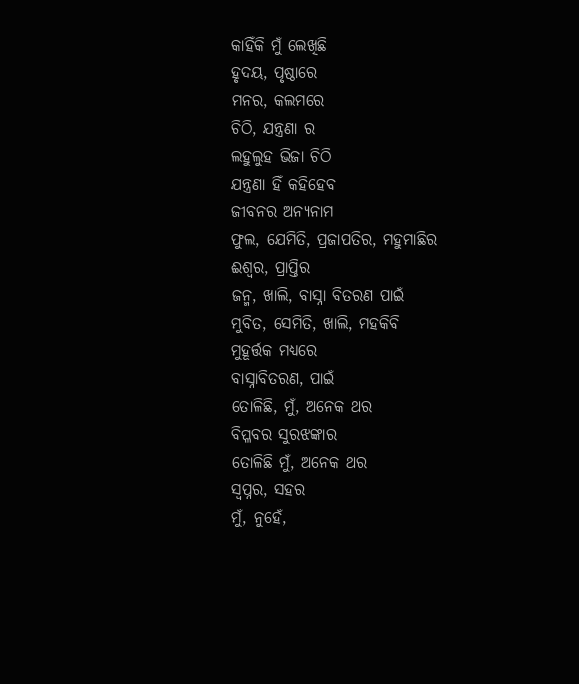କାହିଁକି ମୁଁ ଲେଖିଛି
ହୃଦୟ, ପୃଷ୍ଠାରେ
ମନର, କଲମରେ
ଚିଠି, ଯନ୍ତ୍ରଣା ର
ଲହୁଲୁହ ଭିଜା ଚିଠି
ଯନ୍ତ୍ରଣା ହିଁ କହିହେବ
ଜୀବନର ଅନ୍ୟନାମ
ଫୁଲ, ଯେମିତି, ପ୍ରଜାପତିର, ମହୁମାଛିର
ଈଶ୍ୱର, ପ୍ରାପ୍ତିର
ଜନ୍ମ, ଖାଲି, ବାସ୍ନା ବିତରଣ ପାଇଁ
ମୁବିତ, ସେମିତି, ଖାଲି, ମହକିବି
ମୁହୂର୍ତ୍ତକ ମଧ୍ୟରେ
ବାସ୍ନାବିତରଣ, ପାଇଁ
ତୋଳିଛି, ମୁଁ, ଅନେକ ଥର
ବିପ୍ଳବର ସୁରଝଙ୍କାର
ତୋଳିଛି ମୁଁ, ଅନେକ ଥର
ସ୍ୱପ୍ନର, ସହର
ମୁଁ, ନୁହେଁ,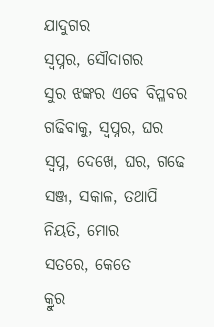ଯାଦୁଗର
ସ୍ୱପ୍ନର, ସୌଦାଗର
ସୁର ଝଙ୍କର ଏବେ ବିପ୍ଳବର
ଗଢିବାକୁ, ସ୍ୱପ୍ନର, ଘର
ସ୍ବପ୍ନ, ଦେଖେ, ଘର, ଗଢେ
ସଞ୍ଜ, ସକାଳ, ତଥାପି
ନିୟତି, ମୋର
ସତରେ, କେତେ
କ୍ରୁର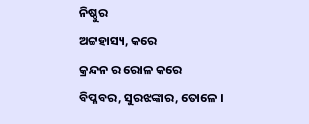ନିଷ୍ଠୁର
ଅଟ୍ଟହାସ୍ୟ, କରେ
କ୍ରନ୍ଦନ ର ରୋଳ କରେ
ବିପ୍ଳବର, ସୁରଝଙ୍କାର, ତୋଳେ ।